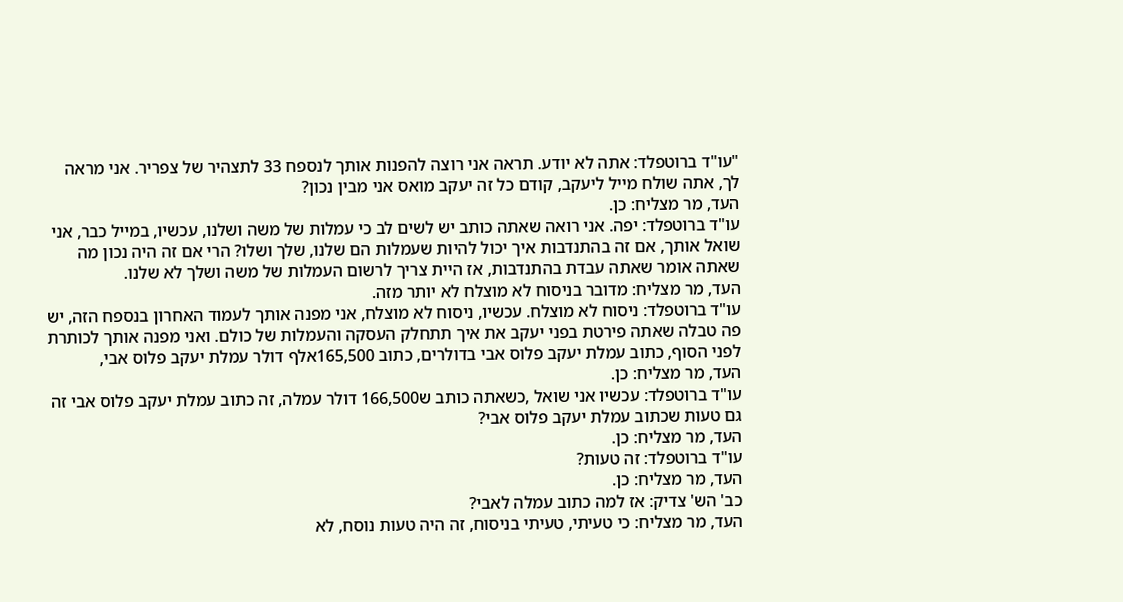"עו"ד ברוטפלד: אתה לא יודע. תראה אני רוצה להפנות אותך לנספח 33 לתצהיר של צפריר. אני מראה לך, אתה שולח מייל ליעקב, קודם כל זה יעקב מואס אני מבין נכון?
העד, מר מצליח: כן.
עו"ד ברוטפלד: יפה. אני רואה שאתה כותב יש לשים לב כי עמלות של משה ושלנו, עכשיו, במייל כבר, אני שואל אותך, אם זה בהתנדבות איך יכול להיות שעמלות הם שלנו, שלך ושלו? הרי אם זה היה נכון מה שאתה אומר שאתה עבדת בהתנדבות, אז היית צריך לרשום העמלות של משה ושלך לא שלנו.
העד, מר מצליח: מדובר בניסוח לא מוצלח לא יותר מזה.
עו"ד ברוטפלד: ניסוח לא מוצלח. עכשיו, ניסוח לא מוצלח, אני מפנה אותך לעמוד האחרון בנספח הזה, יש פה טבלה שאתה פירטת בפני יעקב את איך תתחלק העסקה והעמלות של כולם. ואני מפנה אותך לכותרת לפני הסוף, כתוב עמלת יעקב פלוס אבי בדולרים, כתוב 165,500אלף דולר עמלת יעקב פלוס אבי,
העד, מר מצליח: כן.
עו"ד ברוטפלד: עכשיו אני שואל ,כשאתה כותב ש166,500 דולר עמלה, זה כתוב עמלת יעקב פלוס אבי זה גם טעות שכתוב עמלת יעקב פלוס אבי?
העד, מר מצליח: כן.
עו"ד ברוטפלד: זה טעות?
העד, מר מצליח: כן.
כב' הש' צדיק: אז למה כתוב עמלה לאבי?
העד, מר מצליח: כי טעיתי, טעיתי בניסוח, זה היה טעות נוסח, לא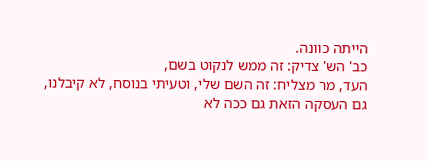הייתה כוונה.
כב' הש' צדיק: זה ממש לנקוט בשם,
העד, מר מצליח: זה השם שלי, וטעיתי בנוסח, לא קיבלנו, גם העסקה הזאת גם ככה לא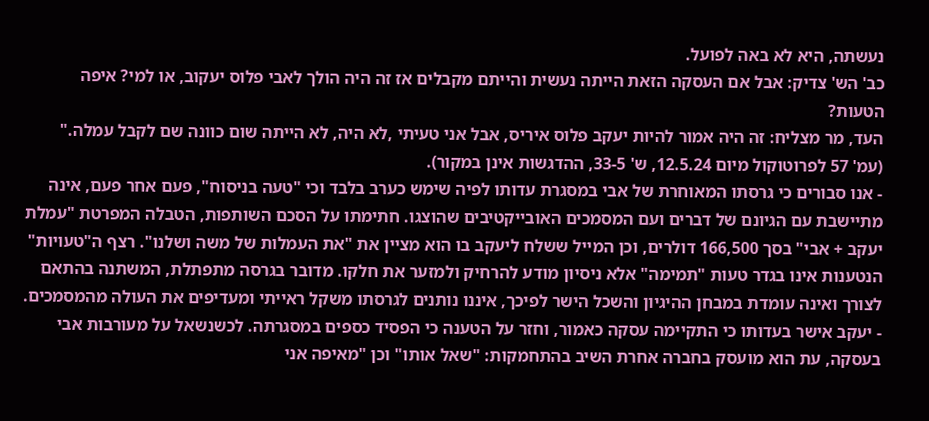נעשתה, היא לא באה לפועל.
כב' הש' צדיק: אבל אם העסקה הזאת הייתה נעשית והייתם מקבלים אז זה היה הולך לאבי פלוס יעקוב, או למי? איפה הטעות?
העד, מר מצליח: זה היה אמור להיות יעקב פלוס איריס, אבל אני טעיתי ,לא היה, לא הייתה שום כוונה שם לקבל עמלה."
(עמ' 57 לפרוטוקול מיום 12.5.24, ש' 33-5, ההדגשות אינן במקור).
- אנו סבורים כי גרסתו המאוחרת של אבי במסגרת עדותו לפיה שימש כערב בלבד וכי "טעה בניסוח", פעם אחר פעם, אינה מתיישבת עם הגיונם של דברים ועם המסמכים האובייקטיבים שהוצגו. חתימתו על הסכם השותפות, הטבלה המפרטת "עמלת יעקב + אבי" בסך 166,500 דולרים, וכן המייל ששלח ליעקב בו הוא מציין את "את העמלות של משה ושלנו". רצף ה"טעויות" הנטענות אינו בגדר טעות "תמימה" אלא ניסיון מודע להרחיק ולמזער את חלקו. מדובר בגרסה מתפתלת, המשתנה בהתאם לצורך ואינה עומדת במבחן ההיגיון והשכל הישר לפיכך, איננו נותנים לגרסתו משקל ראייתי ומעדיפים את העולה מהמסמכים.
- יעקב אישר בעדותו כי התקיימה עסקה כאמור, וחזר על הטענה כי הפסיד כספים במסגרתה. לכשנשאל על מעורבות אבי בעסקה, עת הוא מועסק בחברה אחרת השיב בהתחמקות: "שאל אותו" וכן "מאיפה אני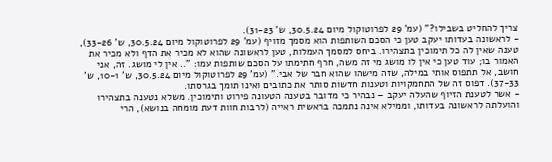צריך להחליט בשבילו?" (עמ' 29 לפרוטוקול מיום 30.5.24, ש' 31-23).
- לראשונה בעדותו יעקב טען כי הסכם השותפות הוא מסמך מזויף (עמ' 29 לפרוטוקול מיום 30.5.24, ש' 33-26), טענה שאין לה כל תימוכין בתצהירו. ביחס למסמך העמלות, טען לראשונה שהוא לא מכיר את הדף ולא מכיר את האמור בו; עוד טען כי אין לו מושג מי זה משה, חרף חתימתו על הסכם שותפות עמו: ".. אין לי מושג. זה, אני חושב, אל תתפוס אותי במילה, שזה מישהו שהוא חבר של אבי." (עמ' 29 לפרוטוקול מיום 30.5.24, ש' 10-1, ש' 37-33). דפוס זה של התחמקויות וטענות חדשות סותר את כתובים ואינו תומך בגרסתו.
- אשר לטענת הזיוף שהעלה יעקב – נבהיר כי מדובר בטענה הטעונה פירוט ותימוכין. משלא נטענה בתצהירו והועלתה לראשונה בעדותו, וממילא אינה נתמכה בראשית ראייה (לרבות חוות דעת מומחה בנושא), הרי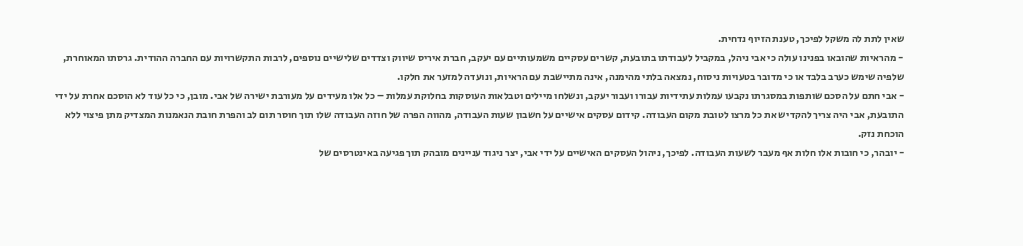שאין לתת לה משקל לפיכך, טענת הזיוף נדחית.
- מהראיות שהובאו בפנינו עולה כי אבי ניהל, במקביל לעבודתו בתובעת, קשרים עסקיים משמעותיים עם יעקב, חברת איריס שיווק וצדדים שלישיים נוספים, לרבות התקשרויות עם החברה ההודית. גרסתו המאוחרת, שלפיה שימש כערב בלבד או כי מדובר בטעויות ניסוח, נמצאה בלתי מהימנה, אינה מתיישבת עם הראיות, ונועדה למזער את חלקו.
- אבי חתם על הסכם שותפות במסגרתו נקבעו עמלות עתידיות עבורו ועבור יעקב, ונשלחו מיילים וטבלאות העוסקות בחלוקת עמלות – כל אלו מעידים על מעורבת ישירה של אבי. מובן, כי כל עוד לא הוסכם אחרת על ידי התובעת, אבי היה צריך להקדיש את כל מרצו לטובת מקום העבודה. קידום עסקים אישיים על חשבון שעות העבודה, מהווה הפרה של חוזה העבודה שלו תוך חוסר תום לב והפרת חובת הנאמנות המצדיק מתן פיצוי ללא הוכחת נזק.
- יובהר, כי חובות אלו חלות אף מעבר לשעות העבודה. לפיכך, ניהול העסקים האישיים על ידי אבי, יצר ניגוד עניינים מובהק תוך פגיעה באינטרסים של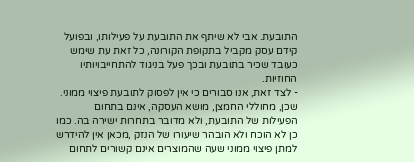התובעת. אבי לא שיתף את התובעת על פעילותו, ובפועל קידם עסק מקביל בתקופת הקורונה, כל זאת עת שימש כעובד שכיר בתובעת ובכך פעל בניגוד להתחייבויותיו החוזיות.
- לצד זאת, אנו סבורים כי אין לפסוק לתובעת פיצוי ממוני. שכן, מחוללי החמצן, מושא העסקה, אינם בתחום הפעילות של התובעת, ולא מדובר בתחרות ישירה בה. כמו כן לא הוכח ולא הובהר שיעורו של הנזק ,מכאן אין להידרש למתן פיצוי ממוני שעה שהמוצרים אינם קשורים לתחום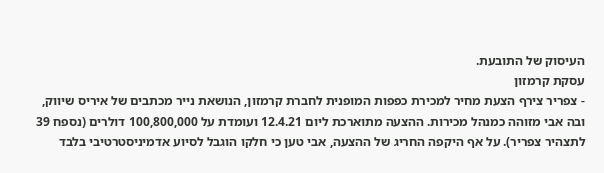העיסוק של התובעת.
עסקת קרמזון
- צפריר צירף הצעת מחיר למכירת כפפות המופנית לחברת קרמזון, הנושאת נייר מכתבים של איריס שיווק, ובה אבי מזוהה כמנהל מכירות. ההצעה מתוארכת ליום 12.4.21 ועומדת על 100,800,000 דולרים (נספח 39 לתצהיר צפריר). על אף היקפה החריג של ההצעה, אבי טען כי חלקו הוגבל לסיוע אדמיניסטרטיבי בלבד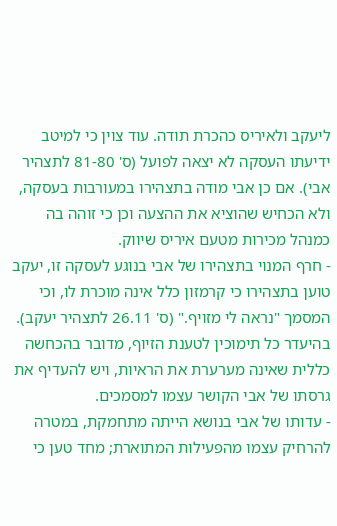ליעקב ולאיריס כהכרת תודה. עוד צוין כי למיטב ידיעתו העסקה לא יצאה לפועל (ס' 81-80 לתצהיר אבי). אם כן אבי מודה בתצהירו במעורבות בעסקה, ולא הכחיש שהוציא את ההצעה וכן כי זוהה בה כמנהל מכירות מטעם איריס שיווק.
- חרף המנוי בתצהירו של אבי בנוגע לעסקה זו, יעקב טוען בתצהירו כי קרמזון כלל אינה מוכרת לו, וכי המסמך "נראה לי מזויף." (ס' 26.11 לתצהיר יעקב). בהיעדר כל תימוכין לטענת הזיוף, מדובר בהכחשה כללית שאינה מערערת את הראיות, ויש להעדיף את גרסתו של אבי הקושר עצמו למסמכים.
- עדותו של אבי בנושא הייתה מתחמקת, במטרה להרחיק עצמו מהפעילות המתוארת; מחד טען כי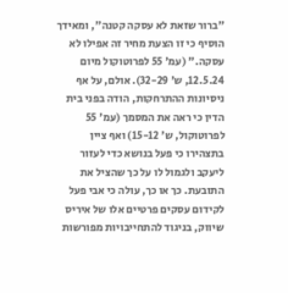"ברור שזאת לא עסקה קטנה", ומאידך הוסיף כי זו הצעת מחיר זה אפילו לא עסקה." (עמ' 55 לפרוטוקול מיום 12.5.24, ש' 32-29). אולם, על אף ניסיונות ההתרחקות, הודה בפני בית הדין כי ראה את המסמך (עמ' 55 לפרוטוקול, ש' 15-12) ואף ציין בתצהירו כי פעל בנושא כדי לעזור ליעקב ולגמול לו על כך שהציל את התובעת. כך או כך, עולה כי אבי פעל לקידום עסקים פרטיים אלו של איריס שיווק, בניגוד להתחייבויות מפורשות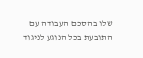שלו בהסכם העבודה עם התובעת בכל הנוגע לניגוד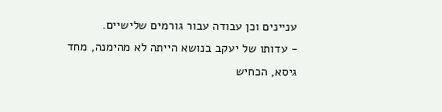עניינים וכן עבודה עבור גורמים שלישיים.
- עדותו של יעקב בנושא הייתה לא מהימנה, מחד גיסא, הכחיש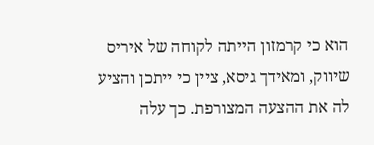הוא כי קרמזון הייתה לקוחה של איריס שיווק, ומאידך גיסא, ציין כי ייתכן והציע לה את ההצעה המצורפת. כך עלה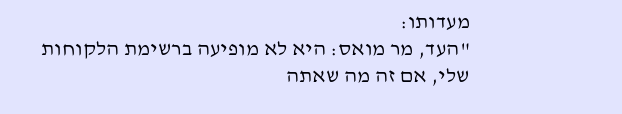מעדותו:
"העד, מר מואס: היא לא מופיעה ברשימת הלקוחות שלי, אם זה מה שאתה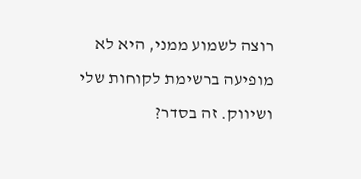רוצה לשמוע ממני, היא לא מופיעה ברשימת לקוחות שלי ושיווק. זה בסדר?